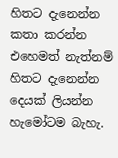හිතට දැනෙන්න කතා කරන්න එහෙමත් නැත්නම් හිතට දැනෙන්න දෙයක් ලියන්න හැමෝටම බැහැ.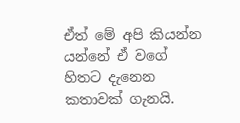ඒත් මේ අපි කියන්න යන්නේ ඒ වගේ හිතට දැනෙන කතාවක් ගැනයි.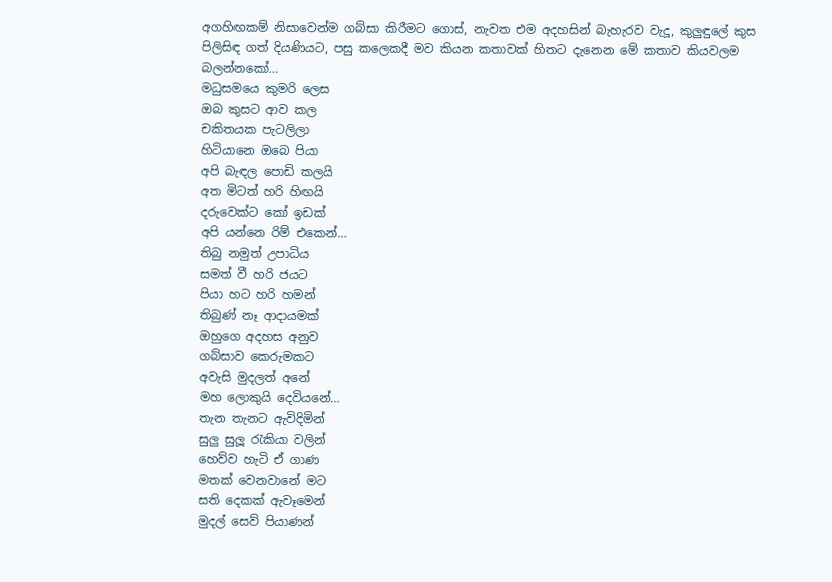අගහිඟකම් නිසාවෙන්ම ගබ්සා කිරීමට ගොස්, නැවත එම අදහසින් බැහැරව වැදූ, කුලුඳුලේ කුස පිලිසිඳ ගත් දියණියට, පසු කලෙකදී මව කියන කතාවක් හිතට දැනෙන මේ කතාව කියවලම බලන්නකෝ…
මධුසමයෙ කුමරි ලෙස
ඔබ කුසට ආව කල
චකිතයක පැටලිලා
හිටියානෙ ඔබෙ පියා
අපි බැඳල පොඩි කලයි
අත මිටත් හරි හිඟයි
දරුවෙක්ට කෝ ඉඩක්
අපි යන්නෙ රිම් එකෙන්…
තිබු නමුත් උපාධිය
සමත් වී හරි ජයට
පියා හට හරි හමන්
තිබුණ් නෑ ආදායමක්
ඔහුගෙ අදහස අනුව
ගබ්සාව කෙරුමකට
අවැසි මුදලත් අනේ
මහ ලොකුයි දෙවියනේ…
තැන තැනට ඇවිදිමින්
සුලු සුලූ රැකියා වලින්
හෙව්ව හැටි ඒ ගාණ
මතක් වෙනවානේ මට
සති දෙකක් ඇවෑමෙන්
මුදල් සෙව් පියාණන්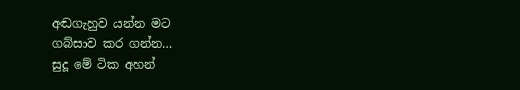අඬගැහුව යන්න මට
ගබ්සාව කර ගන්න…
සුදූ මේ ටික අහන්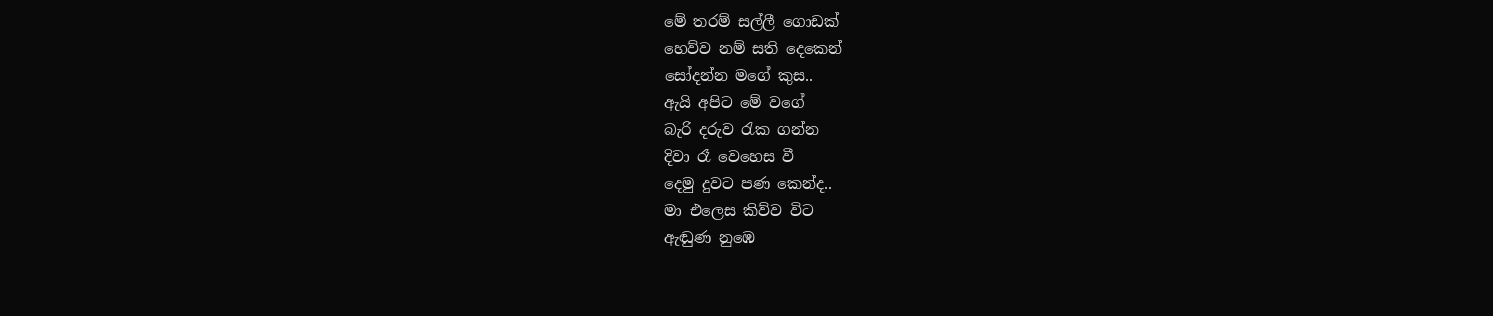මේ තරම් සල්ලී ගොඩක්
හෙව්ව නම් සති දෙකෙන්
සෝදන්න මගේ කුස..
ඇයි අපිට මේ වගේ
බැරි දරුව රැක ගන්න
දිවා රෑ වෙහෙස වී
දෙමු දුවට පණ කෙන්ද..
මා එලෙස කිව්ව විට
ඇඬුණ නුඹෙ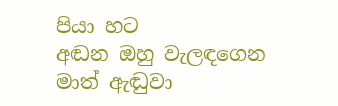පියා හට
අඬන ඔහු වැලඳගෙන
මාත් ඇඬුවා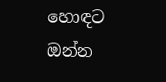හොඳට
ඔන්න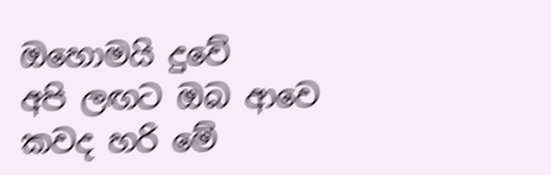ඔහොමයි දුවේ
අපි ලඟට ඔබ ආවෙ
කවද හරි මේ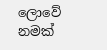ලොවේ
නමක්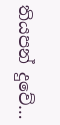තියපන් දුවේ…